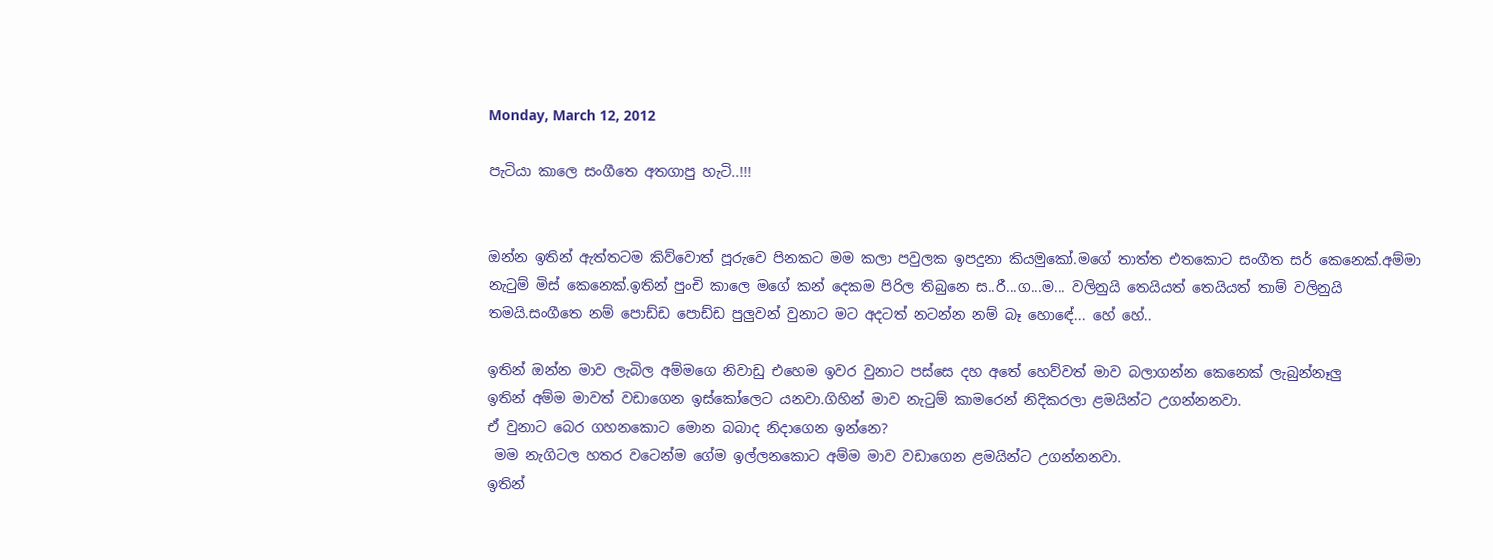Monday, March 12, 2012

පැටියා කාලෙ සංගීතෙ අතගාපු හැටි..!!!


ඔන්න ඉතින් ඇත්තටම කිව්වොත් පූරුවෙ පිනකට මම කලා පවුලක ඉපදුනා කියමුකෝ.මගේ තාත්ත එතකොට සංගීත සර් කෙනෙක්.අම්මා නැටුම් මිස් කෙනෙක්.ඉතින් පුංචි කාලෙ මගේ කන් දෙකම පිරිල තිබුනෙ ස..රී...ග...ම... වලිනුයි තෙයියත් තෙයියත් තාම් වලිනුයි තමයි.සංගීතෙ නම් පොඩ්ඩ පොඩ්ඩ පුලුවන් වුනාට මට අදටත් නටන්න නම් බෑ හොඳේ... හේ හේ..

ඉතින් ඔන්න මාව ලැබිල අම්මගෙ නිවාඩු එහෙම ඉවර වුනාට පස්සෙ දහ අතේ හෙව්වත් මාව බලාගන්න කෙනෙක් ලැබුන්නෑලු
ඉතින් අම්ම මාවත් වඩාගෙන ඉස්කෝලෙට යනවා.ගිහින් මාව නැටුම් කාමරෙන් නිදිකරලා ළමයින්ට උගන්නනවා.
ඒ වුනාට බෙර ගහනකොට මොන බබාද නිදාගෙන ඉන්නෙ?
 මම නැගිටල හතර වටෙන්ම ගේම ඉල්ලනකොට අම්ම මාව වඩාගෙන ළමයින්ට උගන්නනවා.
ඉතින්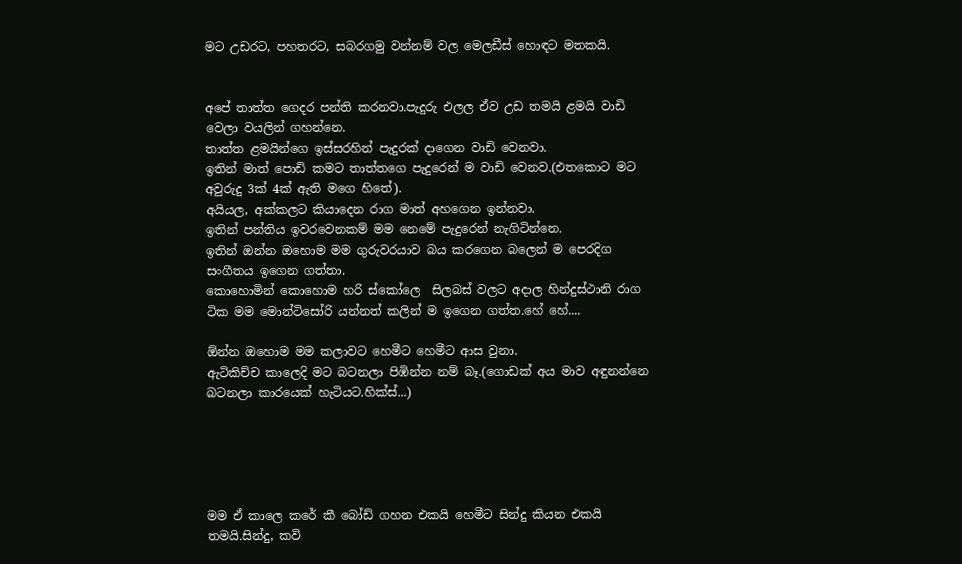මට උඩරට, පහතරට, සබරගමු වන්නම් වල මෙලඩීස් හොඳට මතකයි.


අපේ තාත්ත ගෙදර පන්ති කරනවා.පැදුරු එලල ඒව උඩ තමයි ළමයි වාඩි වෙලා වයලින් ගහන්නෙ.
තාත්ත ළමයින්ගෙ ඉස්සරහින් පැදුරක් දාගෙන වාඩි වෙනවා.
ඉතින් මාත් පොඩි කමට තාත්තගෙ පැදුරෙන් ම වාඩි වෙනව.(එතකොට මට අවුරුදු 3ක් 4ක් ඇති මගෙ හිතේ).
අයියල, අක්කලට කියාදෙන රාග මාත් අහගෙන ඉන්නවා.
ඉතින් පන්තිය ඉවරවෙනකම් මම නෙමේ පැදුරෙන් නැගිටින්නෙ.
ඉතින් ඔන්න ඔහොම මම ගුරුවරයාව බය කරගෙන බලෙන් ම පෙරදිග සංගීතය ඉගෙන ගත්තා.
කොහොමින් කොහොම හරි ස්කෝලෙ  සිලබස් වලට අදාල හින්දුස්ථානි රාග ටික මම මොන්ටිසෝරි යන්නත් කලින් ම ඉගෙන ගත්ත.හේ හේ....

ඕන්න ඔහොම මම කලාවට හෙමීට හෙමීට ආස වුනා.
ඇටිකිච්ච කාලෙදි මට බටනලා පිඹින්න නම් බෑ.(ගොඩක් අය මාව අඳුනන්නෙ බටනලා කාරයෙක් හැටියට.හික්ස්...)





මම ඒ කාලෙ කරේ කී බෝඩ් ගහන එකයි හෙමීට සින්දු කියන එකයි තමයි.සින්දු, කවි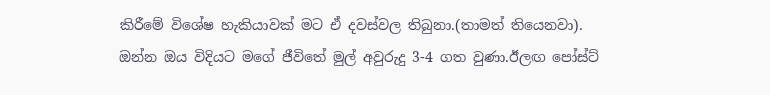කිරීමේ විශේෂ හැකියාවක් මට ඒ දවස්වල තිබුනා.(තාමත් තියෙනවා).
ඔන්න ඔය විදියට මගේ ජීවිතේ මුල් අවුරුදු 3-4 ගත වුණා.ඊලඟ පෝස්ට්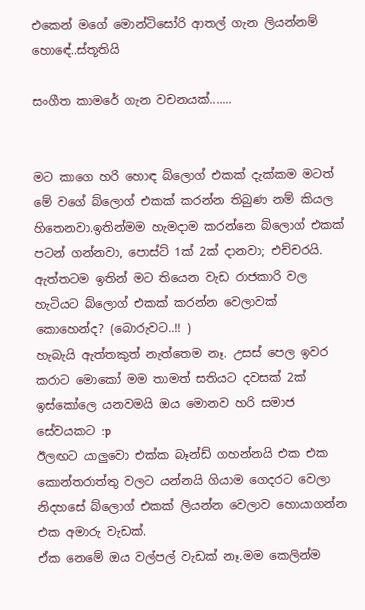එකෙන් මගේ මොන්ටිසෝරි ආතල් ගැන ලියන්නම් හොඳේ..ස්තූතියි

සංගීත කාමරේ ගැන වචනයක්.......


මට කාගෙ හරි හොඳ බ්ලොග් එකක් දැක්කම මටත් මේ වගේ බ්ලොග් එකක් කරන්න තිබුණ නම් කියල හිතෙනවා.ඉතින්මම හැමදාම කරන්නෙ බ්ලොග් එකක් පටන් ගන්නවා, පොස්ට් 1ක් 2ක් දානවා; එච්චරයි.
ඇත්තටම ඉතින් මට තියෙන වැඩ රාජකාරි වල හැටියට බ්ලොග් එකක් කරන්න වෙලාවක් කොහෙන්ද? (බොරුවට..!! )
හැබැයි ඇත්තකුත් නැත්තෙම නෑ. උසස් පෙල ඉවර කරාට මොකෝ මම තාමත් සතියට දවසක් 2ක් ඉස්කෝලෙ යනවමයි ඔය මොනව හරි සමාජ සේවයකට :p
ඊලඟට යාලුවො එක්ක බෑන්ඩ් ගහන්නයි එක එක කොන්තරාත්තු වලට යන්නයි ගියාම ගෙදරට වෙලා නිදහසේ බ්ලොග් එකක් ලියන්න වෙලාව හොයාගන්න එක අමාරු වැඩක්.
ඒක නෙමේ ඔය වල්පල් වැඩක් නෑ.මම කෙලින්ම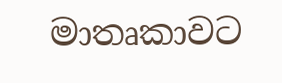මාතෘකාවට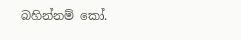බහින්නම් කෝ.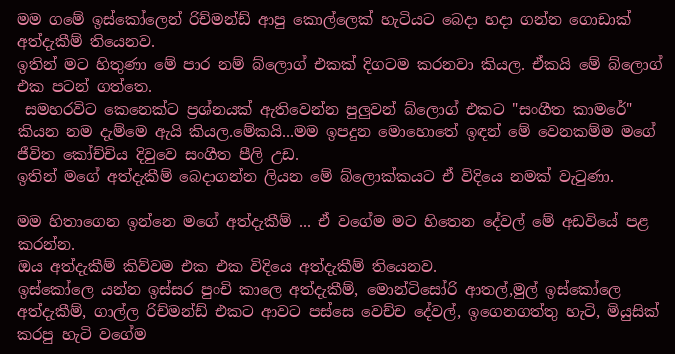මම ගමේ ඉස්කෝලෙන් රිච්මන්ඩ් ආපු කොල්ලෙක් හැටියට බෙදා හදා ගන්න ගොඩාක් අත්දැකීම් තියෙනව.
ඉතින් මට හිතුණා මේ පාර නම් බ්ලොග් එකක් දිගටම කරනවා කියල. ඒකයි මේ බ්ලොග් එක පටන් ගත්තෙ.
 සමහරවිට කෙනෙක්ට ප්‍රශ්නයක් ඇතිවෙන්න පුලුවන් බ්ලොග් එකට "සංගීත කාමරේ" කියන නම දැම්මෙ ඇයි කියල.මේකයි...මම ඉපදුන මොහොතේ ඉඳන් මේ වෙනකම්ම මගේ ජීවිත කෝච්චිය දිවුවෙ සංගීත පීලි උඩ.
ඉතින් මගේ අත්දැකීම් බෙදාගන්න ලියන මේ බ්ලොක්කයට ඒ විදියෙ නමක් වැටුණා.

මම හිතාගෙන ඉන්නෙ මගේ අත්දැකීම් ... ඒ වගේම මට හිතෙන දේවල් මේ අඩවියේ පළ කරන්න.
ඔය අත්දැකීම් කිව්වම එක එක විදියෙ අත්දැකීම් තියෙනව.
ඉස්කෝලෙ යන්න ඉස්සර පුංචි කාලෙ අත්දැකීම්, මොන්ටිසෝරි ආතල්,මුල් ඉස්කෝලෙ අත්දැකීම්, ගාල්ල රිච්මන්ඩ් එකට ආවට පස්සෙ වෙච්ච දේවල්, ඉගෙනගත්තු හැටි, මියුසික් කරපු හැටි වගේම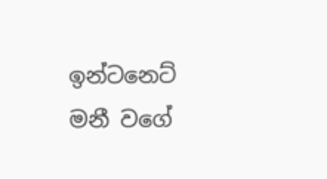ඉන්ටනෙට් මනී වගේ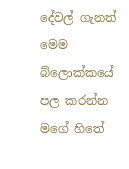දේවල් ගැනත් මෙම බ්ලොක්කයේ පල කරන්න මගේ හිතේ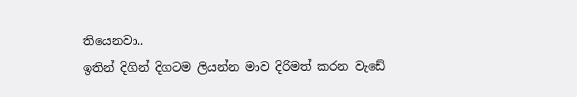තියෙනවා..
ඉතින් දිගින් දිගටම ලියන්න මාව දිරිමත් කරන වැඩේ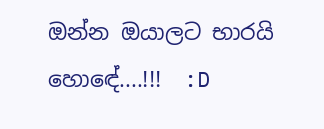ඔන්න ඔයාලට භාරයි හොඳේ....!!!  :D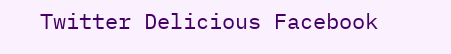Twitter Delicious Facebook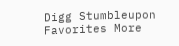Digg Stumbleupon Favorites More